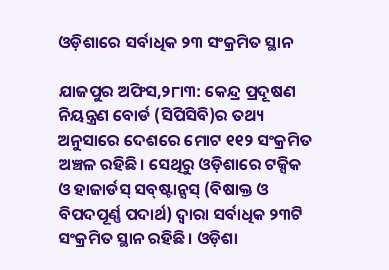ଓଡ଼ିଶାରେ ସର୍ବାଧିକ ୨୩ ସଂକ୍ରମିତ ସ୍ଥାନ

ଯାଜପୁର ଅଫିସ,୨୮ା୩: କେନ୍ଦ୍ର ପ୍ରଦୂଷଣ ନିୟନ୍ତ୍ରଣ ବୋର୍ଡ (ସିପିସିବି)ର ତଥ୍ୟ ଅନୁସାରେ ଦେଶରେ ମୋଟ ୧୧୨ ସଂକ୍ରମିତ ଅଞ୍ଚଳ ରହିଛି। ସେଥିରୁ ଓଡ଼ିଶାରେ ଟକ୍ସିକ ଓ ହାଜାର୍ଡସ୍‌ ସବ୍‌ଷ୍ଟାନ୍ସସ୍‌ (ବିଷାକ୍ତ ଓ ବିପଦପୂର୍ଣ୍ଣ ପଦାର୍ଥ) ଦ୍ୱାରା ସର୍ବାଧିକ ୨୩ଟି ସଂକ୍ରମିତ ସ୍ଥାନ ରହିଛି। ଓଡ଼ିଶା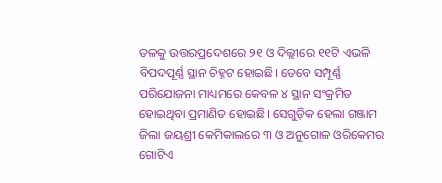ତଳକୁ ଉତ୍ତରପ୍ରଦେଶରେ ୨୧ ଓ ଦିଲ୍ଲୀରେ ୧୧ଟି ଏଭଳି ବିପଦପୂର୍ଣ୍ଣ ସ୍ଥାନ ଚିହ୍ନଟ ହୋଇଛି। ତେବେ ସମ୍ପୂର୍ଣ୍ଣ ପରିଯୋଜନା ମାଧ୍ୟମରେ କେବଳ ୪ ସ୍ଥାନ ସଂକ୍ରମିତ ହୋଇଥିବା ପ୍ରମାଣିତ ହୋଇଛି। ସେଗୁଡ଼ିକ ହେଲା ଗଞ୍ଜାମ ଜିଲା ଜୟଶ୍ରୀ କେମିକାଲରେ ୩ ଓ ଅନୁଗୋଳ ଓରିକେମର ଗୋଟିଏ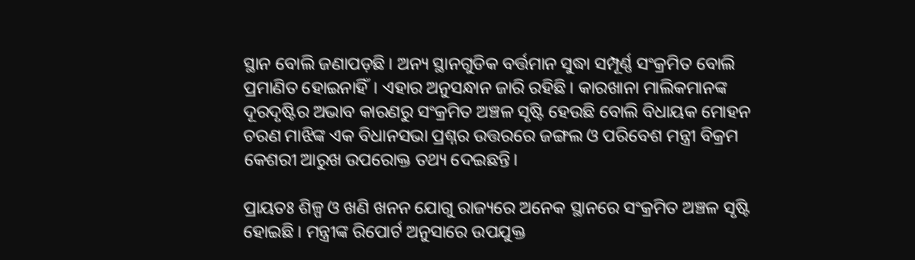ସ୍ଥାନ ବୋଲି ଜଣାପଡ଼ଛି। ଅନ୍ୟ ସ୍ଥାନଗୁଡିକ ବର୍ତ୍ତମାନ ସୁଦ୍ଧା ସମ୍ପୂର୍ଣ୍ଣ ସଂକ୍ରମିତ ବୋଲି ପ୍ରମାଣିତ ହୋଇନାହିଁ। ଏହାର ଅନୁସନ୍ଧାନ ଜାରି ରହିଛି। କାରଖାନା ମାଲିକମାନଙ୍କ ଦୂରଦୃଷ୍ଟିର ଅଭାବ କାରଣରୁ ସଂକ୍ରମିତ ଅଞ୍ଚଳ ସୃଷ୍ଟି ହେଉଛି ବୋଲି ବିଧାୟକ ମୋହନ ଚରଣ ମାଝିଙ୍କ ଏକ ବିଧାନସଭା ପ୍ରଶ୍ନର ଉତ୍ତରରେ ଜଙ୍ଗଲ ଓ ପରିବେଶ ମନ୍ତ୍ରୀ ବିକ୍ରମ କେଶରୀ ଆରୁଖ ଉପରୋକ୍ତ ତଥ୍ୟ ଦେଇଛନ୍ତି।

ପ୍ରାୟତଃ ଶିଳ୍ପ ଓ ଖଣି ଖନନ ଯୋଗୁ ରାଜ୍ୟରେ ଅନେକ ସ୍ଥାନରେ ସଂକ୍ରମିତ ଅଞ୍ଚଳ ସୃଷ୍ଟି ହୋଇଛି। ମନ୍ତ୍ରୀଙ୍କ ରିପୋର୍ଟ ଅନୁସାରେ ଉପଯୁକ୍ତ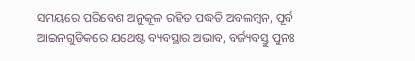ସମୟରେ ପରିବେଶ ଅନୁକୂଳ ରହିତ ପଦ୍ଧତି ଅବଲମ୍ବନ, ପୂର୍ବ ଆଇନଗୁଡିକରେ ଯଥେଷ୍ଟ ବ୍ୟବସ୍ଥାର ଅଭାବ, ବର୍ଜ୍ୟବସ୍ତୁ ପୁନଃ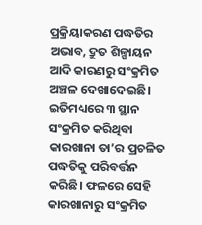ପ୍ରକ୍ରିୟାକରଣ ପଦ୍ଧତିର ଅଭାବ, ଦ୍ରୁତ ଶିଳ୍ପାୟନ ଆଦି କାରଣରୁ ସଂକ୍ରମିତ ଅଞ୍ଚଳ ଦେଖାଦେଇଛି। ଇତିମଧ୍ୟରେ ୩ ସ୍ଥାନ ସଂକ୍ରମିତ କରିଥିବା କାରଖାନା ତା’ର ପ୍ରଚଳିତ ପଦ୍ଧତିକୁ ପରିବର୍ତ୍ତନ କରିଛି। ଫଳରେ ସେହି କାରଖାନାରୁ ସଂକ୍ରମିତ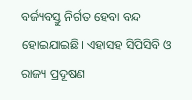ବର୍ଜ୍ୟବସ୍ତୁ ନିର୍ଗତ ହେବା ବନ୍ଦ ହୋଇଯାଇଛି। ଏହାସହ ସିପିସିବି ଓ ରାଜ୍ୟ ପ୍ରଦୂଷଣ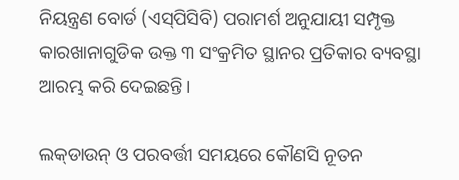ନିୟନ୍ତ୍ରଣ ବୋର୍ଡ (ଏସ୍‌ପିସିବି) ପରାମର୍ଶ ଅନୁଯାୟୀ ସମ୍ପୃକ୍ତ କାରଖାନାଗୁଡିକ ଉକ୍ତ ୩ ସଂକ୍ରମିତ ସ୍ଥାନର ପ୍ରତିକାର ବ୍ୟବସ୍ଥା ଆରମ୍ଭ କରି ଦେଇଛନ୍ତି।

ଲକ୍‌ଡାଉନ୍‌ ଓ ପରବର୍ତ୍ତୀ ସମୟରେ କୌଣସି ନୂତନ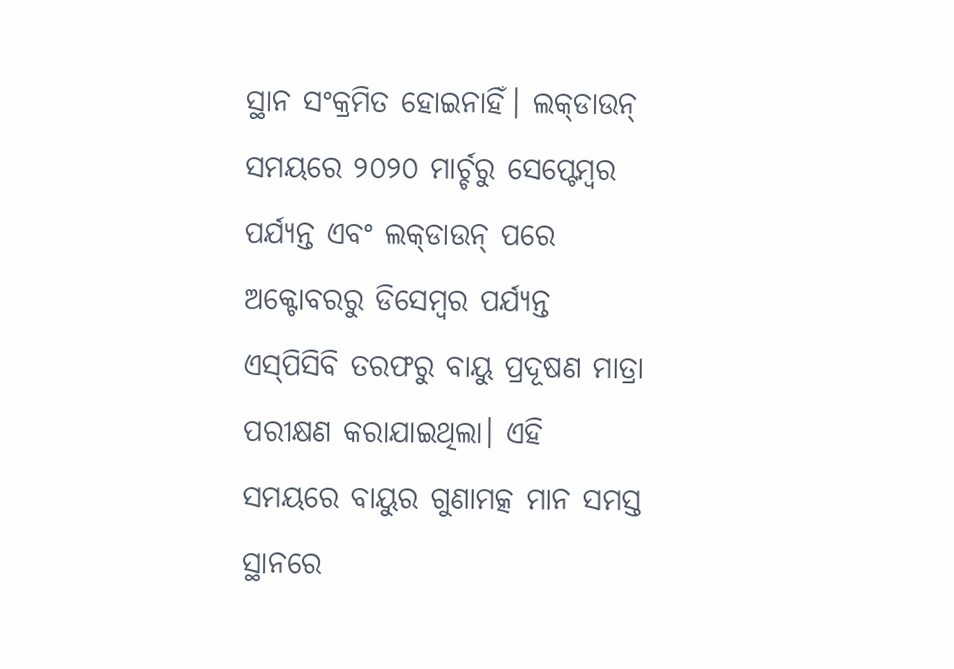ସ୍ଥାନ ସଂକ୍ରମିତ ହୋଇନାହିଁ। ଲକ୍‌ଡାଉନ୍‌ ସମୟରେ ୨୦୨୦ ମାର୍ଚ୍ଚରୁ ସେପ୍ଟେମ୍ବର ପର୍ଯ୍ୟନ୍ତ ଏବଂ ଲକ୍‌ଡାଉନ୍‌ ପରେ ଅକ୍ଟୋବରରୁ ଡିସେମ୍ବର ପର୍ଯ୍ୟନ୍ତ ଏସ୍‌ପିସିବି ତରଫରୁ ବାୟୁ ପ୍ରଦୂଷଣ ମାତ୍ରା ପରୀକ୍ଷଣ କରାଯାଇଥିଲା। ଏହି ସମୟରେ ବାୟୁର ଗୁଣାମତ୍କ ମାନ ସମସ୍ତ ସ୍ଥାନରେ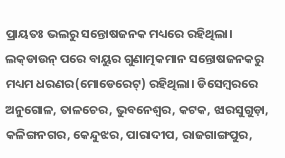ପ୍ରାୟତଃ ଭଲରୁ ସନ୍ତୋଷଜନକ ମଧ୍ୟରେ ରହିଥିଲା। ଲକ୍‌ଡାଉନ୍‌ ପରେ ବାୟୁର ଗୁଣାତ୍ମକମାନ ସନ୍ତୋଷଜନକରୁ ମଧ୍ୟମ ଧରଣର(ମୋଡେରେଟ୍‌) ରହିଥିଲା। ଡିସେମ୍ବରରେ ଅନୁଗୋଳ, ତାଳଚେର, ଭୁବନେଶ୍ୱର, କଟକ, ଝାରସୁଗୁଡ଼ା, କଳିଙ୍ଗନଗର, କେନ୍ଦୁଝର, ପାରାଦୀପ, ରାଜଗାଙ୍ଗପୁର,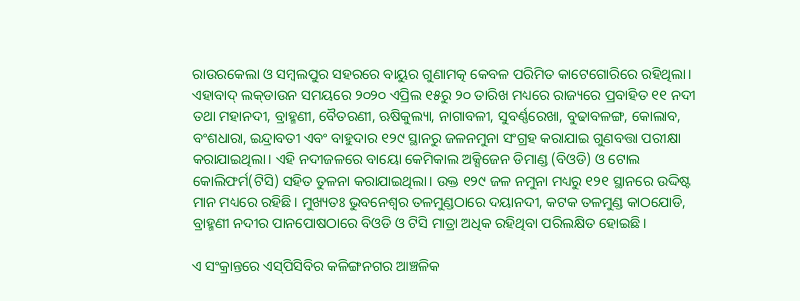ରାଉରକେଲା ଓ ସମ୍ବଲପୁର ସହରରେ ବାୟୁର ଗୁଣାମତ୍କ କେବଳ ପରିମିତ କାଟେଗୋରିରେ ରହିଥିଲା। ଏହାବାଦ୍‌ ଲକ୍‌ଡାଉନ ସମୟରେ ୨୦୨୦ ଏପ୍ରିଲ ୧୫ରୁ ୨୦ ତାରିଖ ମଧ୍ୟରେ ରାଜ୍ୟରେ ପ୍ରବାହିତ ୧୧ ନଦୀ ତଥା ମହାନଦୀ, ବ୍ରାହ୍ମଣୀ, ବୈତରଣୀ, ଋଷିକୁଲ୍ୟା, ନାଗାବଳୀ, ସୁବର୍ଣ୍ଣରେଖା, ବୁଢାବଳଙ୍ଗ, କୋଲାବ, ବଂଶଧାରା, ଇନ୍ଦ୍ରାବତୀ ଏବଂ ବାହୁଦାର ୧୨୯ ସ୍ଥାନରୁ ଜଳନମୁନା ସଂଗ୍ରହ କରାଯାଇ ଗୁଣବତ୍ତା ପରୀକ୍ଷା କରାଯାଇଥିଲା। ଏହି ନଦୀଜଳରେ ବାୟୋ କେମିକାଲ ଅକ୍ସିଜେନ ଡିମାଣ୍ଡ (ବିଓଡି) ଓ ଟୋଲ କୋଲିଫର୍ମ(ଟିସି) ସହିତ ତୁଳନା କରାଯାଇଥିଲା। ଉକ୍ତ ୧୨୯ ଜଳ ନମୁନା ମଧ୍ୟରୁ ୧୨୧ ସ୍ଥାନରେ ଉଦ୍ଦିଷ୍ଟ ମାନ ମଧ୍ୟରେ ରହିଛି। ମୁଖ୍ୟତଃ ଭୁବନେଶ୍ୱର ତଳମୁଣ୍ଡଠାରେ ଦୟାନଦୀ, କଟକ ତଳମୁଣ୍ଡ କାଠଯୋଡି, ବ୍ରାହ୍ମଣୀ ନଦୀର ପାନପୋଷଠାରେ ବିଓଡି ଓ ଟିସି ମାତ୍ରା ଅଧିକ ରହିଥିବା ପରିଲକ୍ଷିତ ହୋଇଛି।

ଏ ସଂକ୍ରାନ୍ତରେ ଏସ୍‌ପିସିବିର କଳିଙ୍ଗନଗର ଆଞ୍ଚଳିକ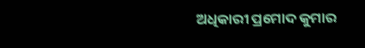ଅଧିକାରୀ ପ୍ରମୋଦ କୁମାର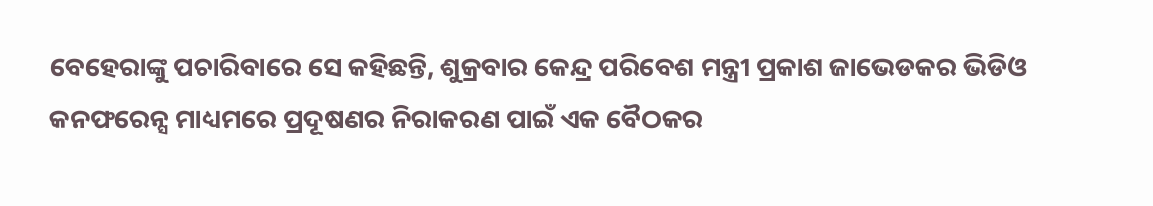ବେହେରାଙ୍କୁ ପଚାରିବାରେ ସେ କହିଛନ୍ତି, ଶୁକ୍ରବାର କେନ୍ଦ୍ର ପରିବେଶ ମନ୍ତ୍ରୀ ପ୍ରକାଶ ଜାଭେଡକର ଭିଡିଓ କନଫରେନ୍ସ ମାଧ୍ୟମରେ ପ୍ରଦୂଷଣର ନିରାକରଣ ପାଇଁ ଏକ ବୈଠକର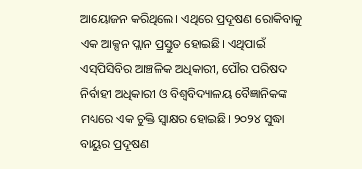ଆୟୋଜନ କରିଥିଲେ। ଏଥିରେ ପ୍ରଦୂଷଣ ରୋକିବାକୁ ଏକ ଆକ୍ସନ ପ୍ଲାନ ପ୍ରସ୍ତୁତ ହୋଇଛି। ଏଥିପାଇଁ ଏସ୍‌ପିସିବିର ଆଞ୍ଚଳିକ ଅଧିକାରୀ, ପୌର ପରିଷଦ ନିର୍ବାହୀ ଅଧିକାରୀ ଓ ବିଶ୍ୱବିଦ୍ୟାଳୟ ବୈଜ୍ଞାନିକଙ୍କ ମଧ୍ୟରେ ଏକ ଚୁକ୍ତି ସ୍ବାକ୍ଷର ହୋଇଛି। ୨୦୨୪ ସୁଦ୍ଧା ବାୟୁର ପ୍ରଦୂଷଣ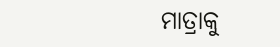ମାତ୍ରାକୁ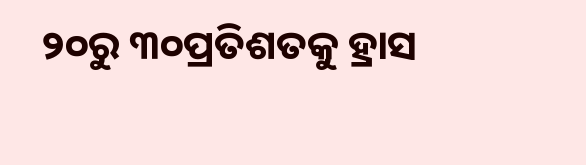୨୦ରୁ ୩୦ପ୍ରତିଶତକୁ ହ୍ରାସ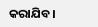କରାଯିବ।